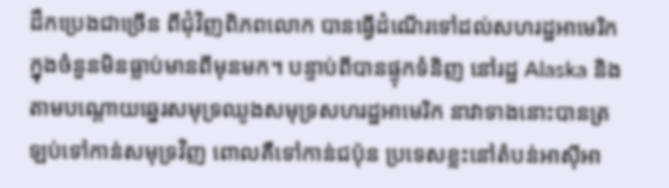ដឹកប្រេងជាច្រើន ពីជុំវិញពិភពលោក បានធ្វើដំណើរទៅដល់សហរដ្ឋអាមេរិក ក្នុងចំនួនមិនធ្លាប់មានពីមុនមក។ បន្ទាប់ពីបានផ្ទុកទំនិញ នៅរដ្ឋ Alaska និងតាមបណ្តោយឆ្នេរសមុទ្រឈូងសមុទ្រសហរដ្ឋអាមេរិក នាវាទាងនោះបានត្រឡប់ទៅកាន់សមុទ្រវិញ ពោលគឺទៅកាន់ជប៉ុន ប្រទេសខ្លះនៅតំបន់អាស៊ីអា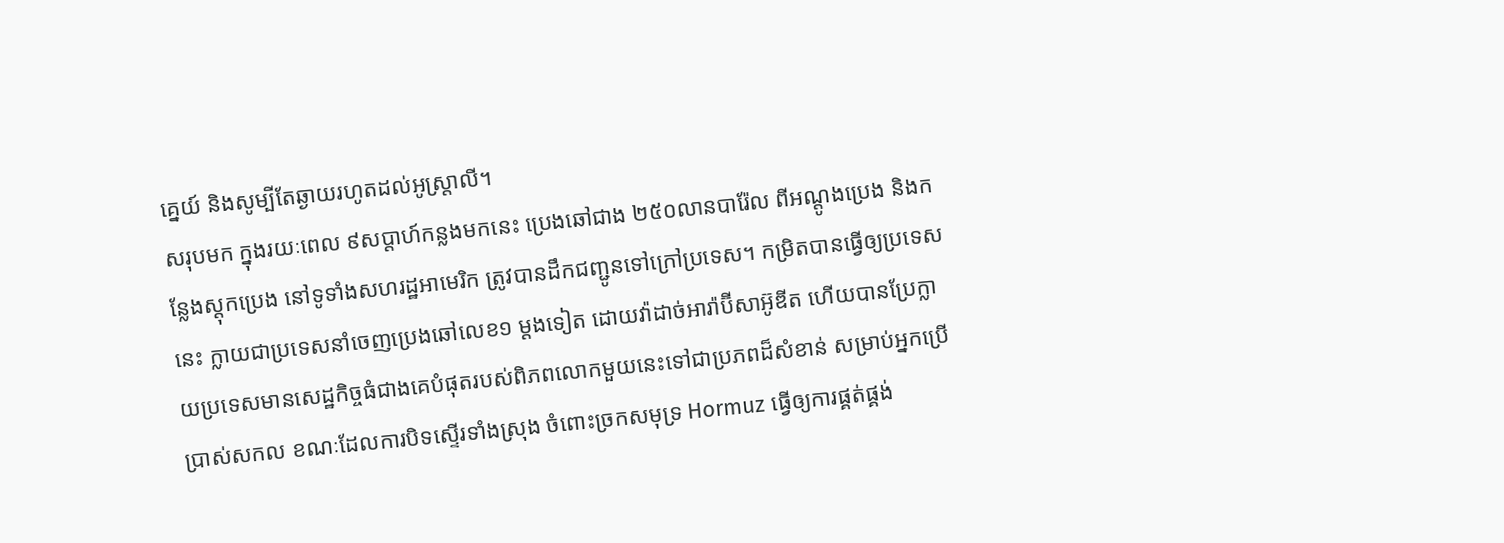គ្នេយ៍ និងសូម្បីតែឆ្ងាយរហូតដល់អូស្ត្រាលី។
សរុបមក ក្នុងរយៈពេល ៩សប្តាហ៍កន្លងមកនេះ ប្រេងឆៅជាង ២៥០លានបារ៉ែល ពីអណ្តូងប្រេង និងកន្លែងស្តុកប្រេង នៅទូទាំងសហរដ្ឋអាមេរិក ត្រូវបានដឹកជញ្ជូនទៅក្រៅប្រទេស។ កម្រិតបានធ្វើឲ្យប្រទេសនេះ ក្លាយជាប្រទេសនាំចេញប្រេងឆៅលេខ១ ម្តងទៀត ដោយវ៉ាដាច់អារ៉ាប៊ីសាអ៊ូឌីត ហើយបានប្រែក្លាយប្រទេសមានសេដ្ឋកិច្ចធំជាងគេបំផុតរបស់ពិភពលោកមួយនេះទៅជាប្រភពដ៏សំខាន់ សម្រាប់អ្នកប្រើប្រាស់សកល ខណៈដែលការបិទស្ទើរទាំងស្រុង ចំពោះច្រកសមុទ្រ Hormuz ធ្វើឲ្យការផ្គត់ផ្គង់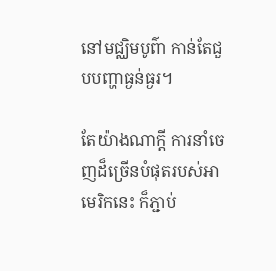នៅមជ្ឈិមបូព៌ា កាន់តែជួបបញ្ហាធ្ងន់ធ្ងរ។

តែយ៉ាងណាក្ដី ការនាំចេញដ៏ច្រើនបំផុតរបស់អាមេរិកនេះ ក៏ភ្ជាប់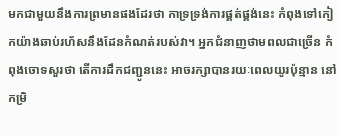មកជាមួយនឹងការព្រមានផងដែរថា កាទ្រទ្រង់ការផ្គត់ផ្គង់នេះ កំពុងទៅកៀកយ៉ាងឆាប់រហ័សនឹងដែនកំណត់របស់វា។ អ្នកជំនាញថាមពលជាច្រើន កំពុងចោទសួរថា តើការដឹកជញ្ជូននេះ អាចរក្សាបានរយៈពេលយូរប៉ុន្មាន នៅកម្រិ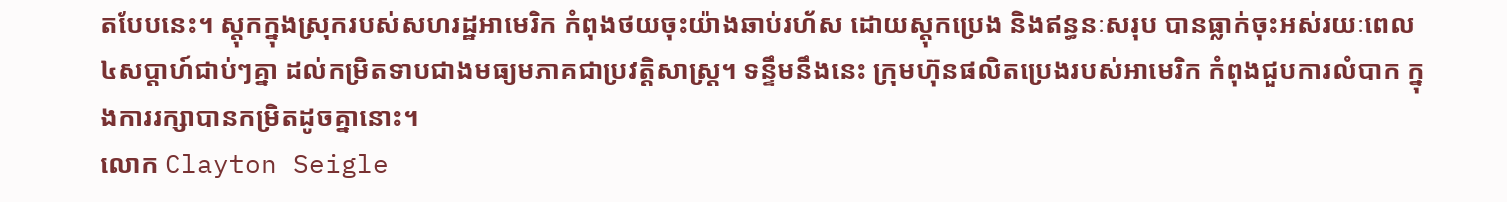តបែបនេះ។ ស្តុកក្នុងស្រុករបស់សហរដ្ឋអាមេរិក កំពុងថយចុះយ៉ាងឆាប់រហ័ស ដោយស្តុកប្រេង និងឥន្ធនៈសរុប បានធ្លាក់ចុះអស់រយៈពេល ៤សប្តាហ៍ជាប់ៗគ្នា ដល់កម្រិតទាបជាងមធ្យមភាគជាប្រវត្តិសាស្ត្រ។ ទន្ទឹមនឹងនេះ ក្រុមហ៊ុនផលិតប្រេងរបស់អាមេរិក កំពុងជួបការលំបាក ក្នុងការរក្សាបានកម្រិតដូចគ្នានោះ។
លោក Clayton Seigle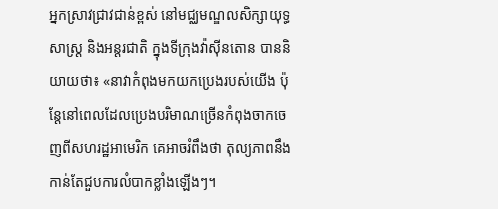អ្នកស្រាវជ្រាវជាន់ខ្ពស់ នៅមជ្ឈមណ្ឌលសិក្សាយុទ្ធសាស្ត្រ និងអន្តរជាតិ ក្នុងទីក្រុងវ៉ាស៊ីនតោន បាននិយាយថា៖ «នាវាកំពុងមកយកប្រេងរបស់យើង ប៉ុន្តែនៅពេលដែលប្រេងបរិមាណច្រើនកំពុងចាកចេញពីសហរដ្ឋអាមេរិក គេអាចរំពឹងថា តុល្យភាពនឹងកាន់តែជួបការលំបាកខ្លាំងឡើងៗ។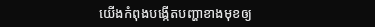យើងកំពុងបង្កើតបញ្ហាខាងមុខឲ្យ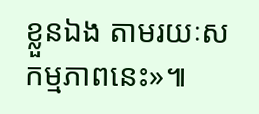ខ្លួនឯង តាមរយៈសកម្មភាពនេះ»៕